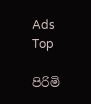Ads Top

පිරිමි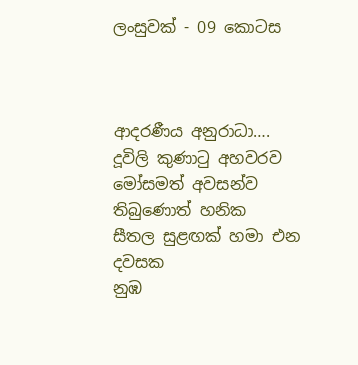ලංසුවක් - 09 කොටස



ආදරණීය අනුරාධා….
දූවිලි කුණාටු අහවරව
මෝසමත් අවසන්ව තිබුණොත් හනික
සීතල සුළඟක් හමා එන දවසක
නුඹ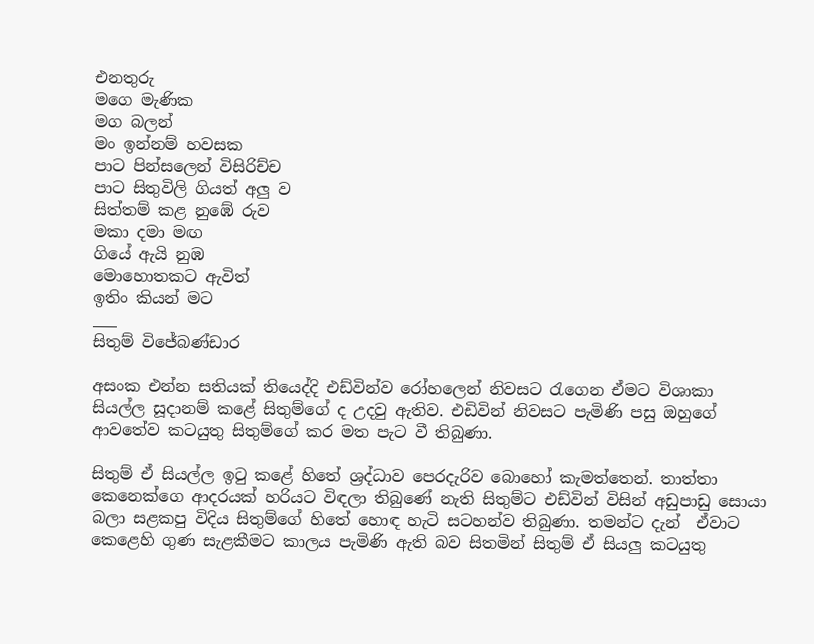එනතුරු
මගෙ මැණික
මග බලන්
මං ඉන්නම් හවසක
පාට පින්සලෙන් විසිරිච්ච
පාට සිතුවිලි ගියත් අලු ව
සිත්තම් කළ නුඹේ රුව
මකා දමා මඟ
ගියේ ඇයි නුඹ
මොහොතකට ඇවිත්
ඉතිං කියන් මට
___
සිතුම් විජේබණ්ඩාර

අසංක එන්න සතියක් තියෙද්දි එඩ්වින්ව රෝහලෙන් නිවසට රැගෙන ඒමට විශාකා සියල්ල සූදානම් කළේ සිතුම්ගේ ද උදවු ඇතිව. එඩිවින් නිවසට පැමිණි පසු ඔහුගේ ආවතේව කටයුතු සිතුම්ගේ කර මත පැට වී තිබුණා.

සිතුම් ඒ සියල්ල ඉටු කළේ හිතේ ශ්‍රද්ධාව පෙරදැරිව බොහෝ කැමත්තෙන්. තාත්තා කෙනෙක්ගෙ ආදරයක් හරියට විඳලා තිබුණේ නැති සිතුම්ට එඩ්වින් විසින් අඩුපාඩු සොයා බලා සළකපු විදිය සිතුම්ගේ හිතේ හොඳ හැටි සටහන්ව තිබුණා. තමන්ට දැන්  ඒවාට කෙළෙහි ගුණ සැළකීමට කාලය පැමිණි ඇති බව සිතමින් සිතුම් ඒ සියලු කටයුතු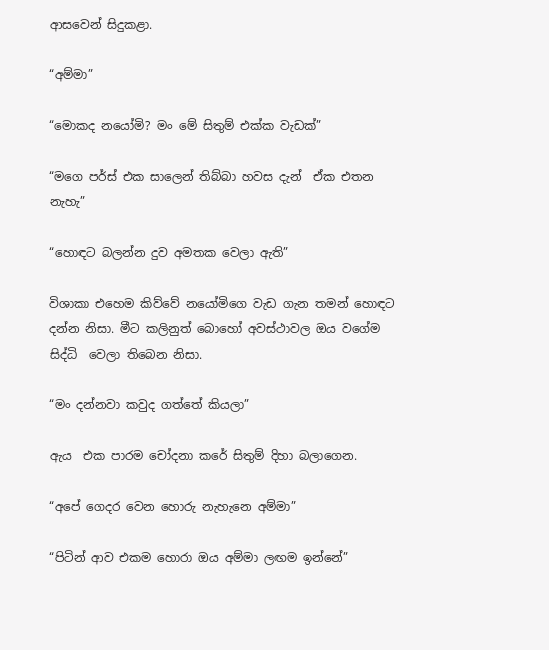ආසවෙන් සිදුකළා.

“අම්මා”

“මොකද නයෝමි? මං මේ සිතුම් එක්ක වැඩක්”

“මගෙ පර්ස් එක සාලෙන් තිබ්බා හවස දැන්  ඒක එතන නැහැ”

“හොඳට බලන්න දුව අමතක වෙලා ඇති”

විශාකා එහෙම කිව්වේ නයෝමිගෙ වැඩ ගැන තමන් හොඳට දන්න නිසා. මීට කලිනුත් බොහෝ අවස්ථාවල ඔය වගේම සිද්ධි  වෙලා තිබෙන නිසා.

“මං දන්නවා කවුද ගත්තේ කියලා”

ඇය  එක පාරම චෝදනා කරේ සිතුම් දිහා බලාගෙන.

“අපේ ගෙදර වෙන හොරු නැහැනෙ අම්මා”

“පිටින් ආව එකම හොරා ඔය අම්මා ලඟම ඉන්නේ”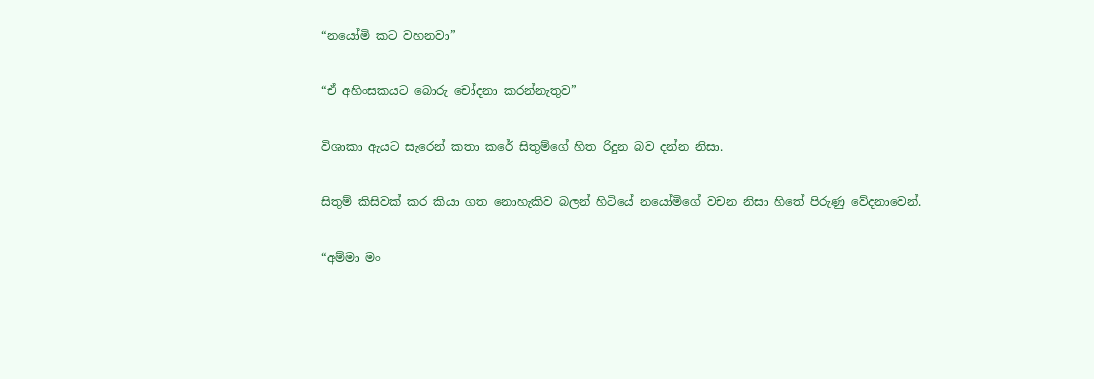“නයෝමි කට වහනවා”

“ඒ අහිංසකයට බොරු චෝදනා කරන්නැතුව”

විශාකා ඇයට සැරෙන් කතා කරේ සිතුම්ගේ හිත රිදුන බව දන්න නිසා.

සිතුම් කිසිවක් කර කියා ගත නොහැකිව බලන් හිටියේ නයෝමිගේ වචන නිසා හිතේ පිරුණු වේදනාවෙන්.

“අම්මා මං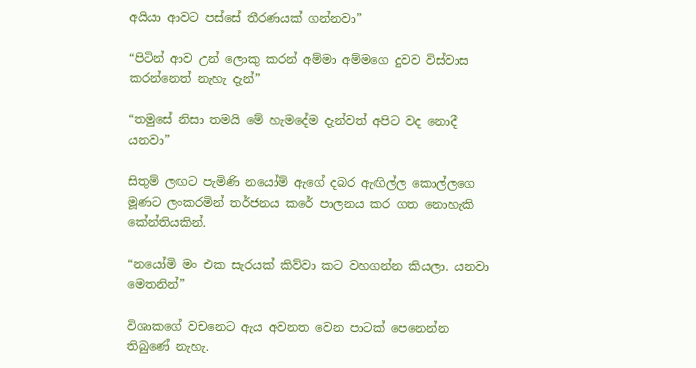අයියා ආවට පස්සේ තීරණයක් ගන්නවා”

“පිටින් ආව උන් ලොකු කරන් අම්මා අම්මගෙ දුවව විස්වාස කරන්නෙත් නැහැ දැන්”

“තමුසේ නිසා තමයි මේ හැමදේම දැන්වත් අපිට වද නොදී යනවා”

සිතුම් ලඟට පැමිණි නයෝම් ඇගේ දබර ඇඟිල්ල කොල්ලගෙ මූණට ලංකරමින් තර්ජනය කරේ පාලනය කර ගත නොහැකි කේන්තියකින්.

“නයෝමි මං එක සැරයක් කිව්වා කට වහගන්න කියලා. යනවා මෙතනින්”

විශාකගේ වචනෙට ඇය අවනත වෙන පාටක් පෙනෙන්න තිබුණේ නැහැ.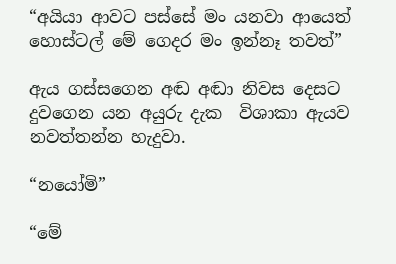“අයියා ආවට පස්සේ මං යනවා ආයෙත් හොස්ටල් මේ ගෙදර මං ඉන්නෑ තවත්”

ඇය ගස්සගෙන අඬ අඬා නිවස දෙසට දුවගෙන යන අයුරු දැක  විශාකා ඇයව නවත්තන්න හැදුවා.

“නයෝමි”

“මේ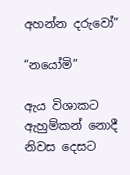අහන්න දරුවෝ”

“නයෝමි”

ඇය විශාකට ඇහුම්කන් නොදී නිවස දෙසට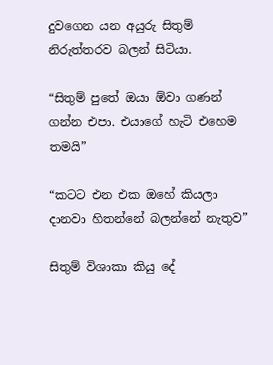දුවගෙන යන අයුරු සිතුම් නිරුත්තරව බලන් සිටියා.

“සිතුම් පුතේ ඔයා ඕවා ගණන් ගන්න එපා. එයාගේ හැටි එහෙම තමයි”

“කටට එන එක ඔහේ කියලා දානවා හිතන්නේ බලන්නේ නැතුව”

සිතුම් විශාකා කියු දේ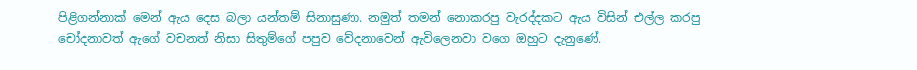පිළිගන්නාක් මෙන් ඇය දෙස බලා යන්තම් සිනාසුණා. නමුත් තමන් නොකරපු වැරද්දකට ඇය විසින් එල්ල කරපු චෝදනාවත් ඇගේ වචනත් නිසා සිතුම්ගේ පපුව වේදනාවෙන් ඇවිලෙනවා වගෙ ඔහුට දැනුණේ.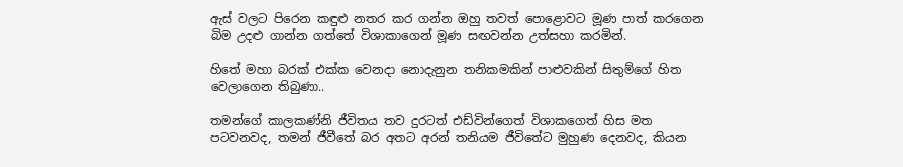ඇස් වලට පිරෙන කඳුළු නතර කර ගන්න ඔහු තවත් පොළොවට මූණ පාත් කරගෙන බිම උදළු ගාන්න ගත්තේ විශාකාගෙන් මූණ සඟවන්න උත්සහා කරමින්.

හිතේ මහා බරක් එක්ක වෙනදා නොදැනුන තනිකමකින් පාළුවකින් සිතුම්ගේ හිත වෙලාගෙන තිබුණා..

තමන්ගේ කාලකණ්නි ජීවිතය තව දුරටත් එඩ්වින්ගෙත් විශාකගෙත් හිස මත පටවනවද, තමන් ජීවීතේ බර අතට අරන් තනියම ජීවිතේට මුහුණ දෙනවද, කියන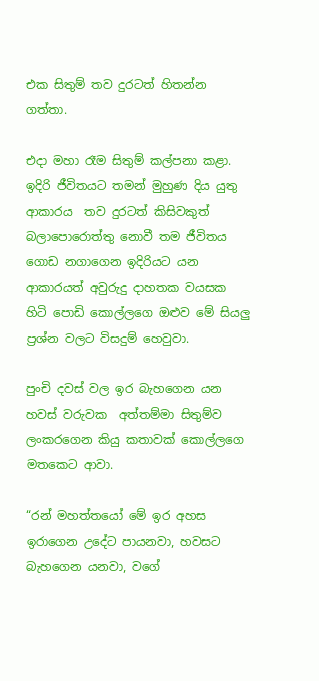එක සිතුම් තව දුරටත් හිතන්න ගත්තා.

එදා මහා රෑම සිතුම් කල්පනා කළා. ඉදිරි ජීවිතයට තමන් මුහුණ දිය යුතු ආකාරය  තව දුරටත් කිසිවකුත් බලාපොරොත්තු නොවී තම ජීවිතය ගොඩ නගාගෙන ඉදිරියට යන ආකාරයත් අවුරුදු දාහතක වයසක හිටි පොඩි කොල්ලගෙ ඔළුව මේ සියලු  ප්‍රශ්න වලට විසදුම් හෙවුවා.

පුංචි දවස් වල ඉර බැහගෙන යන හවස් වරුවක  අත්තම්මා සිතුම්ව ලංකරගෙන කියු කතාවක් කොල්ලගෙ මතකෙට ආවා.

“රන් මහත්තයෝ මේ ඉර අහස ඉරාගෙන උදේට පායනවා, හවසට බැහගෙන යනවා, වගේ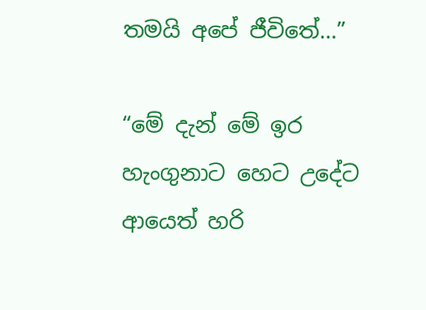තමයි අපේ ජීවිතේ…”

“මේ දැන් මේ ඉර හැංගුනාට හෙට උදේට ආයෙත් හරි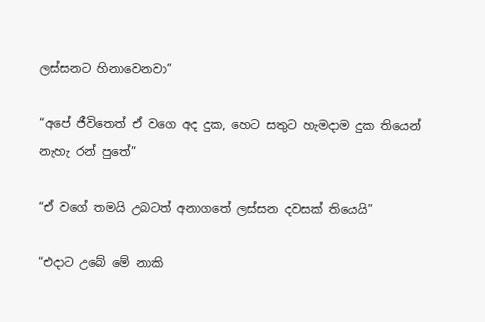ලස්සනට හිනාවෙනවා”

“අපේ ජීවිතෙත් ඒ වගෙ අද දුක, හෙට සතුට හැමදාම දුක තියෙන් නැහැ රන් පුතේ”

“ඒ වගේ තමයි උබටත් අනාගතේ ලස්සන දවසක් තියෙයි”

“එදාට උබේ මේ නාකි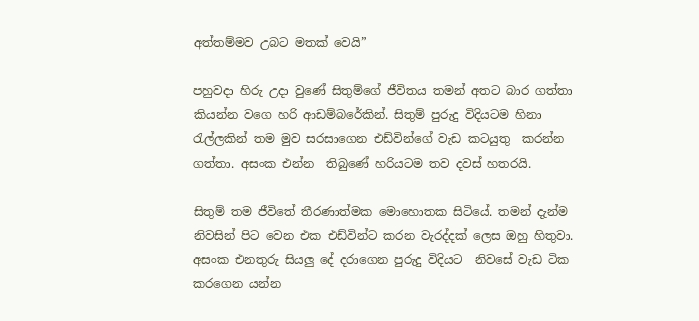අත්තම්මව උබට මතක් වෙයි”

පහුවදා හිරු උදා වුණේ සිතුම්ගේ ජීවිතය තමන් අතට බාර ගත්තා කියන්න වගෙ හරි ආඩම්බරේකින්. සිතුම් පුරුදු විදියටම හිනා රැල්ලකින් තම මුව සරසාගෙන එඩ්වින්ගේ වැඩ කටයුතු  කරන්න ගත්තා. අසංක එන්න  තිබුණේ හරියටම තව දවස් හතරයි.

සිතුම් තම ජීවිතේ තීරණාත්මක මොහොතක සිටියේ. තමන් දැන්ම නිවසින් පිට වෙන එක එඩ්වින්ට කරන වැරද්දක් ලෙස ඔහු හිතුවා. අසංක එනතුරු සියලු දේ දරාගෙන පුරුදු විදියට  නිවසේ වැඩ ටික කරගෙන යන්න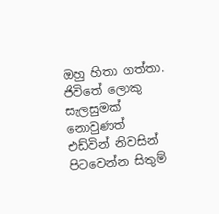ඔහු හිතා ගත්තා.
ජිවිතේ ලොකු සැලසුමක් නොවුණත් එඩ්වින් නිවසින් පිටවෙන්න සිතුම්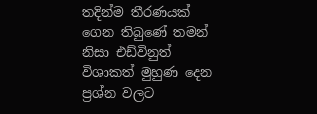තදින්ම තීරණයක් ගෙන තිබුණේ තමන් නිසා එඩ්විනුත් විශාකත් මුහුණ දෙන ප්‍රශ්න වලට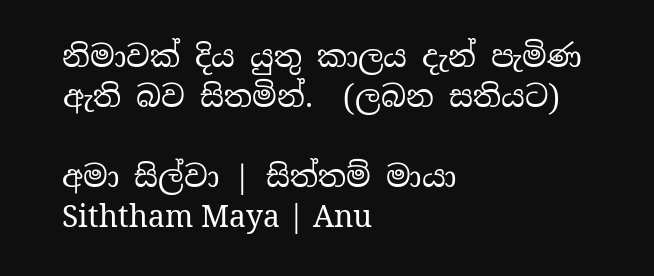නිමාවක් දිය යුතු කාලය දැන් පැමිණ ඇති බව සිතමින්.  (ලබන සතියට)

අමා සිල්වා | සිත්තම් මායා
Siththam Maya | Anu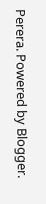Perera. Powered by Blogger.